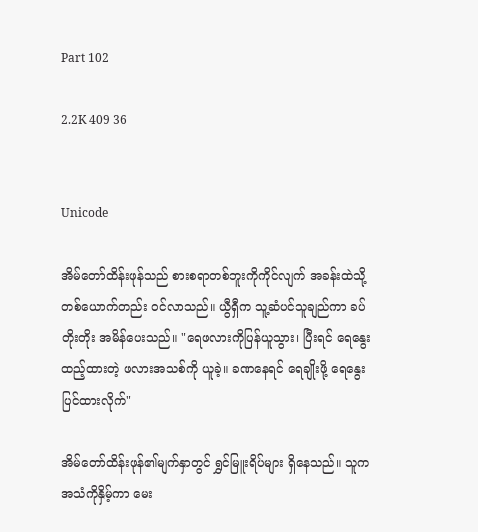Part 102

2.2K 409 36


Unicode

အိမ်တော်ထိန်းဖုန်သည် စားစရာတစ်ဘူးကိုကိုင်လျက် အခန်းထဲသို့ တစ်ယောက်တည်း ဝင်လာသည်။ ယွီရှီက သူ့ဆံပင်သူချည်ကာ ခပ်တိုးတိုး အမိန်ပေးသည်။ "ရေဖလားကိုပြန်ယူသွား၊ ပြီးရင် ရေနွေးထည့်ထားတဲ့ ဖလားအသစ်ကို ယူခဲ့။ ခဏနေရင် ရေချိုးဖို့ ရေနွေးပြင်ထားလိုက်"

အိမ်တော်ထိန်းဖုန်၏မျက်နှာတွင် ရွှင်မြူးရိပ်များ ရှိနေသည်။ သူက အသံကိုနှိမ့်ကာ မေး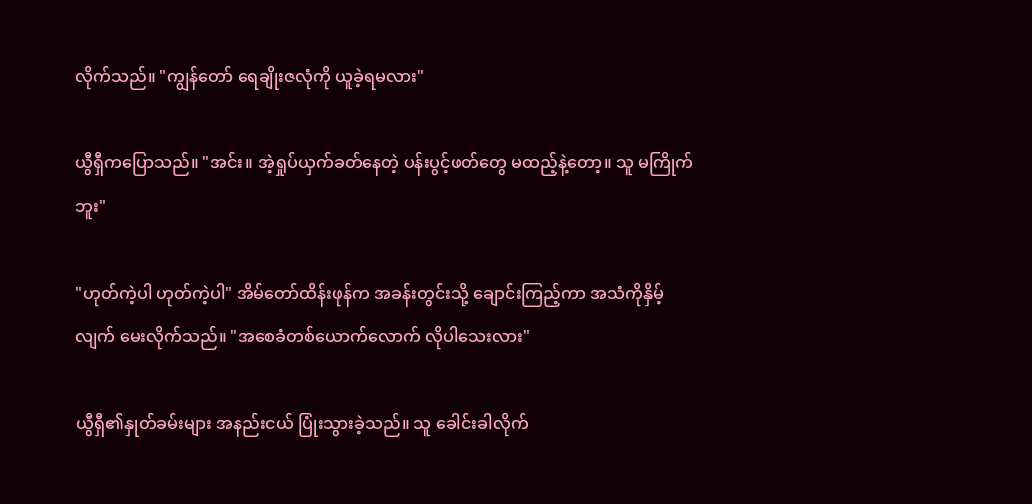လိုက်သည်။ "ကျွန်တော် ရေချိုးဇလုံကို ယူခဲ့ရမလား"

ယွီရှီကပြောသည်။ "အင်း။ အဲ့ရှုပ်ယှက်ခတ်နေတဲ့ ပန်းပွင့်ဖတ်တွေ မထည့်နဲ့တော့။ သူ မကြိုက်ဘူး"

"ဟုတ်ကဲ့ပါ ဟုတ်ကဲ့ပါ" အိမ်တော်ထိန်းဖုန်က အခန်းတွင်းသို့ ချောင်းကြည့်ကာ အသံကိုနှိမ့်လျက် မေးလိုက်သည်။ "အစေခံတစ်ယောက်လောက် လိုပါသေးလား"

ယွီရှီ၏နှုတ်ခမ်းများ အနည်းငယ် ပြုံးသွားခဲ့သည်။ သူ ခေါင်းခါလိုက်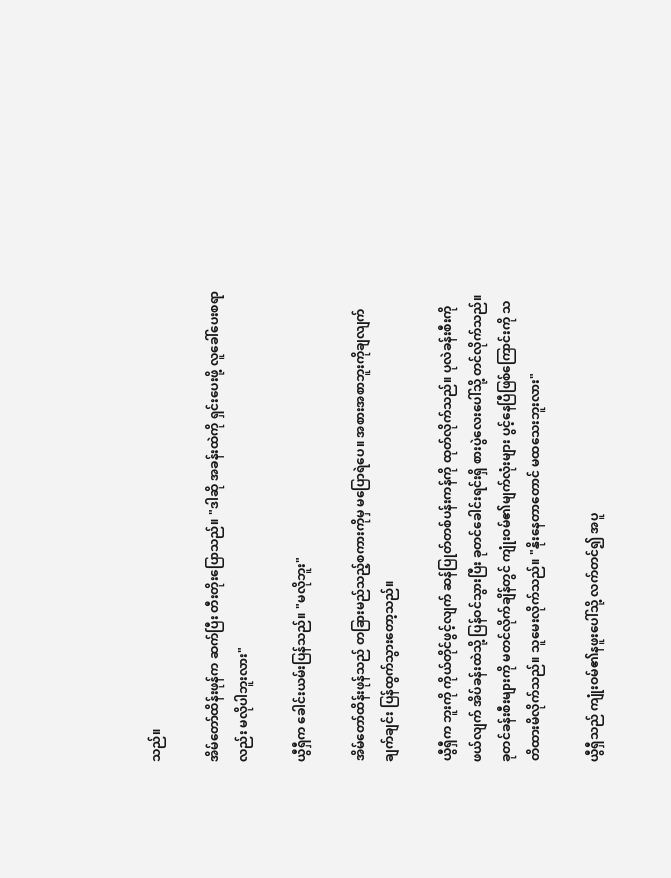သည်။

အိမ်တော်ထိန်းဖုန်က ဆက်ပြီး တီးတိုးပြောသည်။ "ဒါဆို အခန်းထဲကို ရှင်းပေးဖို့ လူခေါ်ပေးစရာလည်း မလိုပါဘူးလား"

ယွီရှီက ခေါင်းယမ်းပြန်သည်။ "မလိုဘူး"

အိမ်တော်ထိန်းဖုန်သည် တခြားမည်သည့်စကားကိုမှ မပြောရဲပေ။ အစားအစာဘူးကိုချလျက် ချက်ချင်း ပြန်ထွက်သွားတော့သည်။

ယွီရှီက ဘူးကို ကိုယ်တိုင်ဖွင့်လျက် ဆန်ပြုတ်တစ်ပန်းကန်ကို ထုတ်လိုက်သည်။ ပုလဲခန်းစီးကို ဖယ်လျက် အိပ်ခန်းထဲသို့ ပြန်ဝင်သွားပြီး ခုတင်ခေါင်းရင်းရှိ စားပွဲလေးပေါ်သို့ တင်လိုက်သည်။ ခုတင်ခန်းစီးများကို မတင်လိုက်ချိန်တွင် ကျုံးဝမ်၏မျက်လုံးများ ပွင့်နေပြီဖြစ်ကြောင်းကို သတိထားမိလိုက်သည်။ သူမေးလိုက်သည်။ "နိုးနေတာတောင် မထသေးဘူးလား"

ယွီရှီသည် ကျုံးဝမ်၏နဖူးပေါ်သို့ လက်တင်၍ အပူ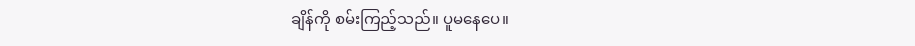ချိန်ကို စမ်းကြည့်သည်။ ပူမနေပေ။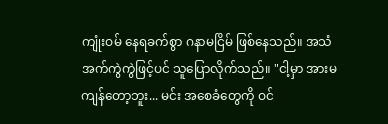ကျုံးဝမ် နေရခက်စွာ ဂနာမငြိမ် ဖြစ်နေသည်။ အသံအက်ကွဲကွဲဖြင့်ပင် သူပြောလိုက်သည်။ "ငါ့မှာ အားမကျန်တော့ဘူး... မင်း အစေခံတွေကို ဝင်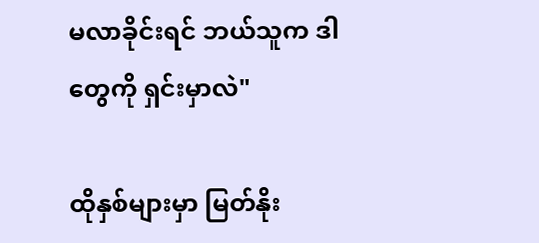မလာခိုင်းရင် ဘယ်သူက ဒါတွေကို ရှင်းမှာလဲ"

ထိုနှစ်များမှာ မြတ်နိုး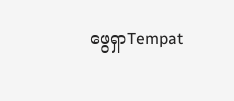ဖွေရှာTempat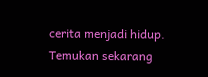cerita menjadi hidup. Temukan sekarang